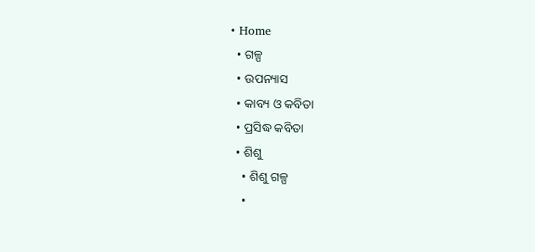• Home
  • ଗଳ୍ପ
  • ଉପନ୍ୟାସ
  • କାବ୍ୟ ଓ କବିତା
  • ପ୍ରସିଦ୍ଧ କବିତା
  • ଶିଶୁ
    • ଶିଶୁ ଗଳ୍ପ
    •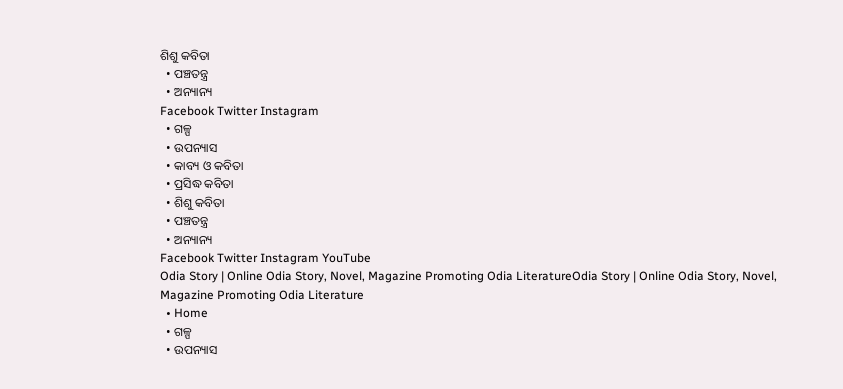ଶିଶୁ କବିତା
  • ପଞ୍ଚତନ୍ତ୍ର
  • ଅନ୍ୟାନ୍ୟ
Facebook Twitter Instagram
  • ଗଳ୍ପ
  • ଉପନ୍ୟାସ
  • କାବ୍ୟ ଓ କବିତା
  • ପ୍ରସିଦ୍ଧ କବିତା
  • ଶିଶୁ କବିତା
  • ପଞ୍ଚତନ୍ତ୍ର
  • ଅନ୍ୟାନ୍ୟ
Facebook Twitter Instagram YouTube
Odia Story | Online Odia Story, Novel, Magazine Promoting Odia LiteratureOdia Story | Online Odia Story, Novel, Magazine Promoting Odia Literature
  • Home
  • ଗଳ୍ପ
  • ଉପନ୍ୟାସ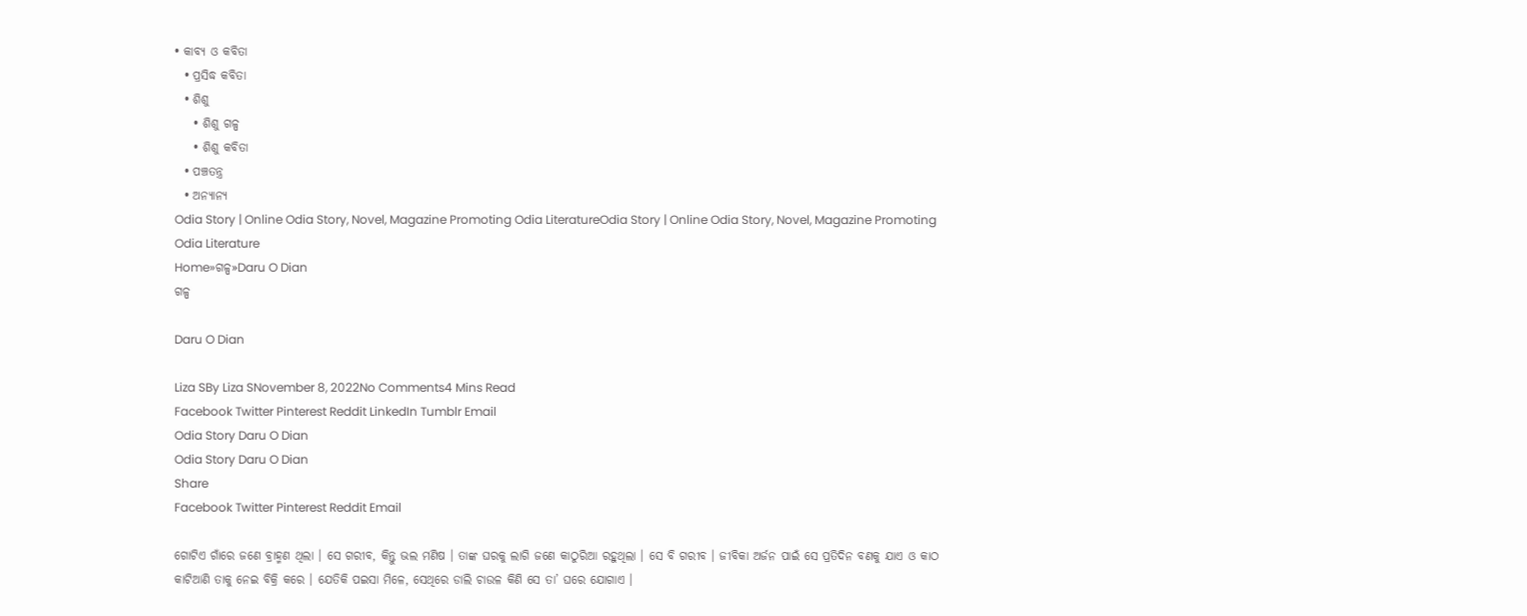• କାବ୍ୟ ଓ କବିତା
  • ପ୍ରସିଦ୍ଧ କବିତା
  • ଶିଶୁ
    • ଶିଶୁ ଗଳ୍ପ
    • ଶିଶୁ କବିତା
  • ପଞ୍ଚତନ୍ତ୍ର
  • ଅନ୍ୟାନ୍ୟ
Odia Story | Online Odia Story, Novel, Magazine Promoting Odia LiteratureOdia Story | Online Odia Story, Novel, Magazine Promoting Odia Literature
Home»ଗଳ୍ପ»Daru O Dian
ଗଳ୍ପ

Daru O Dian

Liza SBy Liza SNovember 8, 2022No Comments4 Mins Read
Facebook Twitter Pinterest Reddit LinkedIn Tumblr Email
Odia Story Daru O Dian
Odia Story Daru O Dian
Share
Facebook Twitter Pinterest Reddit Email

ଗୋଟିଏ ଗାଁରେ ଜଣେ ବ୍ରାହ୍ମଣ ଥିଲା । ସେ ଗରୀବ, କିନ୍ତୁ ଭଲ ମଣିଷ । ତାଙ୍କ ଘରକୁ ଲାଗି ଜଣେ କାଠୁରିଆ ରହୁଥିଲା । ସେ ବି ଗରୀବ । ଜୀବିକା ଅର୍ଜନ ପାଇଁ ସେ ପ୍ରତିଦିନ ବଣକୁ ଯାଏ ଓ କାଠ କାଟିଆଣି ତାକୁ ନେଇ ବିକ୍ରି କରେ । ଯେତିକି ପଇସା ମିଳେ, ସେଥିରେ ଡାଲି ଚାଉଳ କିଣି ସେ ତା’ ଘରେ ଯୋଗାଏ ।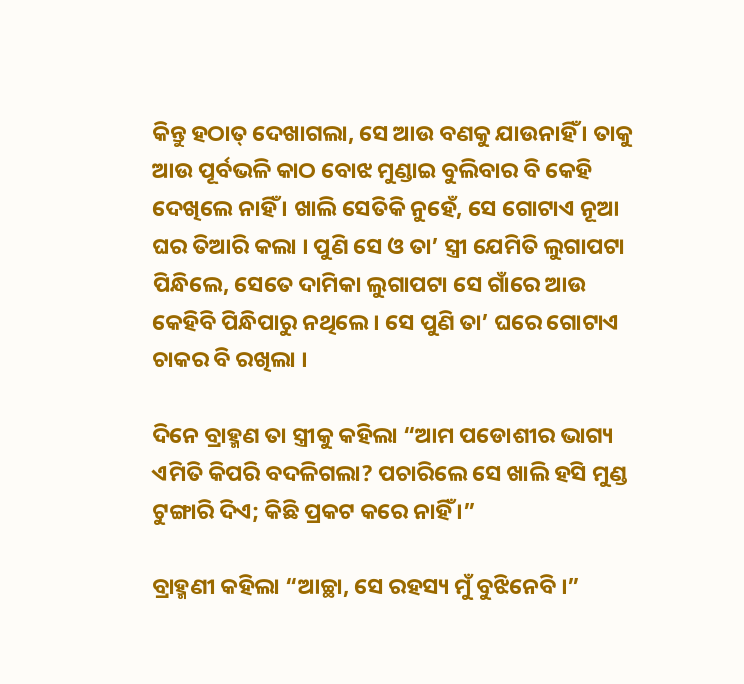କିନ୍ତୁ ହଠାତ୍ ଦେଖାଗଲା, ସେ ଆଉ ବଣକୁ ଯାଉନାହିଁ । ତାକୁ ଆଉ ପୂର୍ବଭଳି କାଠ ବୋଝ ମୁଣ୍ଡାଇ ବୁଲିବାର ବି କେହି ଦେଖିଲେ ନାହିଁ । ଖାଲି ସେତିକି ନୁହେଁ, ସେ ଗୋଟାଏ ନୂଆ ଘର ତିଆରି କଲା । ପୁଣି ସେ ଓ ତା’ ସ୍ତ୍ରୀ ଯେମିତି ଲୁଗାପଟା ପିନ୍ଧିଲେ, ସେତେ ଦାମିକା ଲୁଗାପଟା ସେ ଗାଁରେ ଆଉ କେହିବି ପିନ୍ଧିପାରୁ ନଥିଲେ । ସେ ପୁଣି ତା’ ଘରେ ଗୋଟାଏ ଚାକର ବି ରଖିଲା ।

ଦିନେ ବ୍ରାହ୍ମଣ ତା ସ୍ତ୍ରୀକୁ କହିଲା “ଆମ ପଡୋଶୀର ଭାଗ୍ୟ ଏମିତି କିପରି ବଦଳିଗଲା? ପଚାରିଲେ ସେ ଖାଲି ହସି ମୁଣ୍ଡ ଟୁଙ୍ଗାରି ଦିଏ; କିଛି ପ୍ରକଟ କରେ ନାହିଁ ।”

ବ୍ରାହ୍ମଣୀ କହିଲା “ଆଚ୍ଛା, ସେ ରହସ୍ୟ ମୁଁ ବୁଝିନେବି ।”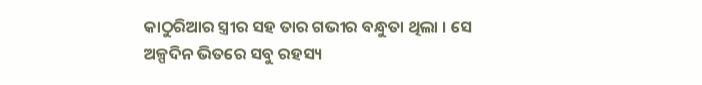କାଠୁରିଆର ସ୍ତ୍ରୀର ସହ ତାର ଗଭୀର ବନ୍ଧୁତା ଥିଲା । ସେ ଅଳ୍ପଦିନ ଭିତରେ ସବୁ ରହସ୍ୟ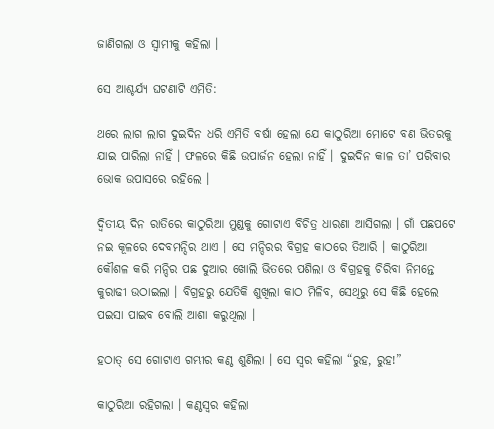ଜାଣିଗଲା ଓ ସ୍ୱାମୀକୁ କହିଲା ।

ସେ ଆଶ୍ଚର୍ଯ୍ୟ ଘଟଣାଟି ଏମିତି:

ଥରେ ଲାଗ ଲାଗ ଦୁଇଦିନ ଧରି ଏମିତି ବର୍ଷା ହେଲା ଯେ କାଠୁରିଆ ମୋଟେ ବଣ ଭିତରକୁ ଯାଇ ପାରିଲା ନାହିଁ । ଫଳରେ କିଛି ଉପାର୍ଜନ ହେଲା ନାହିଁ । ଦୁଇଦିନ କାଳ ତା’ ପରିବାର ଭୋକ ଉପାସରେ ରହିଲେ ।

ଦ୍ୱିତୀୟ ଦିନ ରାତିରେ କାଠୁରିଆ ମୁଣ୍ଡକୁ ଗୋଟାଏ ବିଚିତ୍ର ଧାରଣା ଆସିଗଲା । ଗାଁ ପଛପଟେ ନଇ କୂଳରେ ଦେବମନ୍ଦିର ଥାଏ । ସେ ମନ୍ଦିରର ବିଗ୍ରହ କାଠରେ ତିଆରି । କାଠୁରିଆ କୌଶଳ କରି ମନ୍ଦିର ପଛ ଦୁଆର ଖୋଲି ଭିତରେ ପଶିଲା ଓ ବିଗ୍ରହକୁ ଚିରିବା ନିମନ୍ତେ କୁରାଢୀ ଉଠାଇଲା । ବିଗ୍ରହରୁ ଯେତିକି ଶୁଖିଲା କାଠ ମିଳିବ, ସେଥିରୁ ସେ କିଛି ହେଲେ ପଇସା ପାଇବ ବୋଲି ଆଶା କରୁଥିଲା ।

ହଠାତ୍ ସେ ଗୋଟାଏ ଗମ୍ଭୀର କଣ୍ଠ ଶୁଣିଲା । ସେ ସ୍ୱର କହିଲା “ରୁହ, ରୁହ!”

କାଠୁରିଆ ରହିଗଲା । କଣ୍ଠସ୍ୱର କହିଲା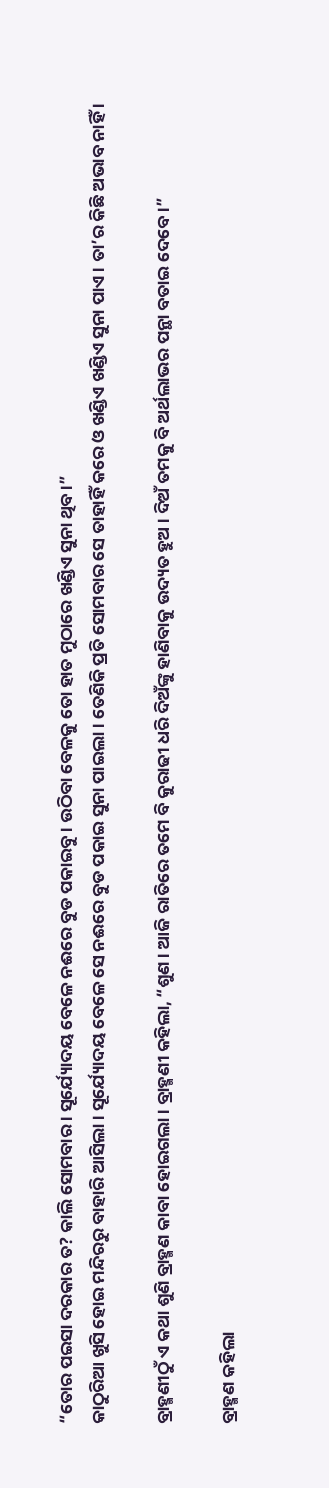“ତୋର ପଇସା ଦରକାର ତ? କାଲି ସୋମବାର । ସୂର୍ଯ୍ୟୋଦୟ ବେଳେ ନଈରେ ବୁଡ ପକାଇବୁ । ଉଠିବା ବେଳକୁ ତୋ ହାତ ମୁଠାରେ ଖଣ୍ଡିଏ ସୁନା ଥିବ ।”
କାଠୁରିଆ ଖୁସି ହୋଇ ମନ୍ଦିରରୁ ବାହାରି ଆସିଲା । ସୂର୍ଯ୍ୟୋଦୟ ବେଳେ ସେ ନଈରେ ବୁଡ ପକାଇ ସୁନା ପାଇଲା । ତେଣିକି ପ୍ରତି ସୋମବାର ସେ ତାହାହିଁ କରେ ଓ ଖଣ୍ଡିଏ ଖଣ୍ଡିଏ ସୁନା ପାଏ । ତା’ର କିଛି ଅଭାବ ନାହିଁ ।

ବ୍ରାହ୍ମଣୀଠୁଁ ଏ କଥା ଶୁଣି ବ୍ରାହ୍ମଣ କାବା ହୋଇଗଲା । ବ୍ରାହ୍ମଣୀ କହିଲା, “ଶୁଣ । ଆଜି ରାତିରେ ତମେ ବି କୁରାଢୀ ଧରି ଦିଅଁଙ୍କୁ ହାଣିବାକୁ ଉଦ୍ୟତ ହୁଅ । ଦିଅଁ ତମକୁ ବି ଅର୍ଥଲାଭର ପନ୍ଥା ବତାଇ ଦେବେ ।”

ବ୍ରାହ୍ମଣ କହିଲା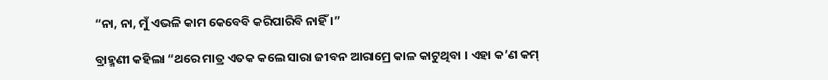“ନା, ନା, ମୁଁ ଏଭଳି କାମ କେବେବି କରିପାରିବି ନାହିଁ ।”

ବ୍ରାହ୍ମଣୀ କହିଲା “ଥରେ ମାତ୍ର ଏତକ କଲେ ସାରା ଜୀବନ ଆରାମ୍ରେ କାଳ କାଟୁଥିବା । ଏହା କ’ଣ କମ୍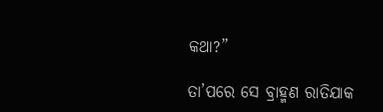କଥା?”

ତା’ପରେ ସେ ବ୍ରାହ୍ମଣ ରାତିଯାକ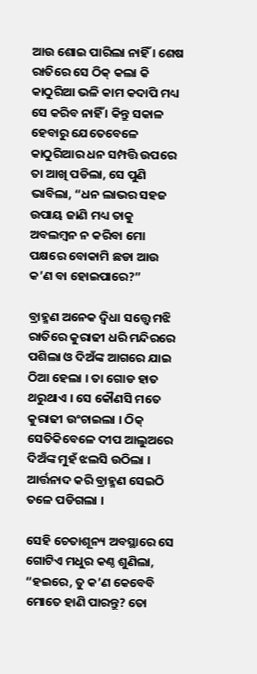ଆଉ ଶୋଇ ପାରିଲା ନାହିଁ । ଶେଷ ରାତିରେ ସେ ଠିକ୍ କଲା କି କାଠୁରିଆ ଭଳି କାମ କଦାପି ମଧ୍ୟ ସେ କରିବ ନାହିଁ । କିନ୍ତୁ ସକାଳ ହେବାରୁ ଯେତେବେଳେ କାଠୁରିଆର ଧନ ସମ୍ପତ୍ତି ଉପରେ ତା ଆଖି ପଡିଲା, ସେ ପୁଣି ଭାବିଲା, “ଧନ ଲାଭର ସହଜ ଉପାୟ ଜାଣି ମଧ୍ୟ ତାକୁ ଅବଲମ୍ବନ ନ କରିବା ମୋ ପକ୍ଷରେ ବୋକାମି ଛଡା ଆଉ କ’ଣ ବା ହୋଇପାରେ?”

ବ୍ରାହ୍ମଣ ଅନେକ ଦ୍ୱିଧା ସତ୍ତ୍ୱେ ମଝି ରାତିରେ କୁରାଢୀ ଧରି ମନ୍ଦିରରେ ପଶିଲା ଓ ଦିଅଁଙ୍କ ଆଗରେ ଯାଇ ଠିଆ ହେଲା । ତା ଗୋଡ ହାତ ଥରୁଥାଏ । ସେ କୌଣସି ମତେ କୁରାଢୀ ଉଂଚାଇଲା । ଠିକ୍ ସେତିକିବେଳେ ଦୀପ ଆଲୁଅରେ ଦିଅଁଙ୍କ ମୁହଁ ଝଲସି ଉଠିଲା । ଆର୍ତ୍ତନାଦ କରି ବ୍ରାହ୍ମଣ ସେଇଠି ତଳେ ପଡିଗଲା ।

ସେହି ଚେତାଶୂନ୍ୟ ଅବସ୍ଥାରେ ସେ ଗୋଟିଏ ମଧୁର କଣ୍ଠ ଶୁଣିଲା, “ହଇରେ, ତୁ କ’ଣ କେବେବି ମୋତେ ହାଣି ପାରନ୍ତୁ? ତୋ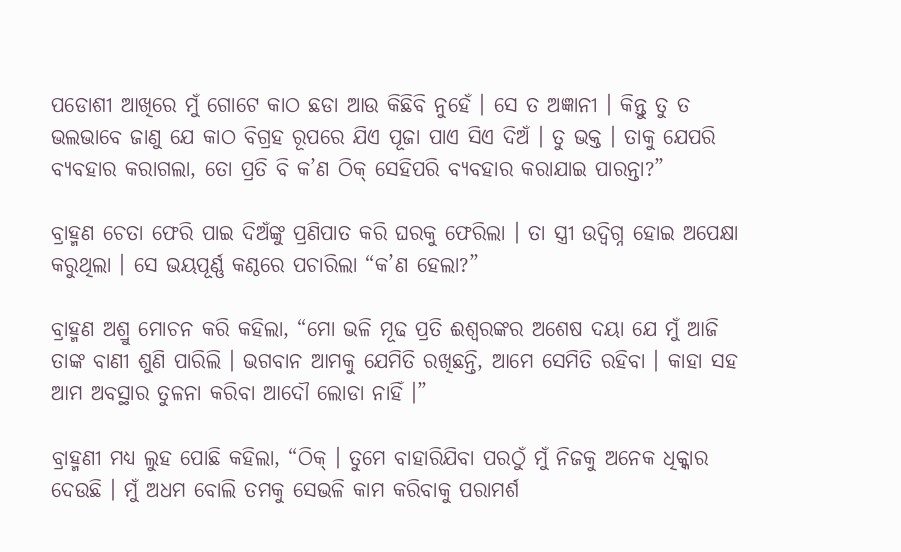ପଡୋଶୀ ଆଖିରେ ମୁଁ ଗୋଟେ କାଠ ଛଡା ଆଉ କିଛିବି ନୁହେଁ । ସେ ତ ଅଜ୍ଞାନୀ । କିନ୍ତୁ ତୁ ତ ଭଲଭାବେ ଜାଣୁ ଯେ କାଠ ବିଗ୍ରହ ରୂପରେ ଯିଏ ପୂଜା ପାଏ ସିଏ ଦିଅଁ । ତୁ ଭକ୍ତ । ତାକୁ ଯେପରି ବ୍ୟବହାର କରାଗଲା, ତୋ ପ୍ରତି ବି କ’ଣ ଠିକ୍ ସେହିପରି ବ୍ୟବହାର କରାଯାଇ ପାରନ୍ତା?”

ବ୍ରାହ୍ମଣ ଚେତା ଫେରି ପାଇ ଦିଅଁଙ୍କୁ ପ୍ରଣିପାତ କରି ଘରକୁ ଫେରିଲା । ତା ସ୍ତ୍ରୀ ଉଦ୍ବିଗ୍ନ ହୋଇ ଅପେକ୍ଷା କରୁଥିଲା । ସେ ଭୟପୂର୍ଣ୍ଣ କଣ୍ଠରେ ପଚାରିଲା “କ’ଣ ହେଲା?”

ବ୍ରାହ୍ମଣ ଅଶ୍ରୁ ମୋଚନ କରି କହିଲା, “ମୋ ଭଳି ମୂଢ ପ୍ରତି ଈଶ୍ୱରଙ୍କର ଅଶେଷ ଦୟା ଯେ ମୁଁ ଆଜି ତାଙ୍କ ବାଣୀ ଶୁଣି ପାରିଲି । ଭଗବାନ ଆମକୁ ଯେମିତି ରଖିଛନ୍ତି, ଆମେ ସେମିତି ରହିବା । କାହା ସହ ଆମ ଅବସ୍ଥାର ତୁଳନା କରିବା ଆଦୌ ଲୋଡା ନାହିଁ ।”

ବ୍ରାହ୍ମଣୀ ମଧ୍ୟ ଲୁହ ପୋଛି କହିଲା, “ଠିକ୍ । ତୁମେ ବାହାରିଯିବା ପରଠୁଁ ମୁଁ ନିଜକୁ ଅନେକ ଧିକ୍କାର ଦେଉଛି । ମୁଁ ଅଧମ ବୋଲି ତମକୁ ସେଭଳି କାମ କରିବାକୁ ପରାମର୍ଶ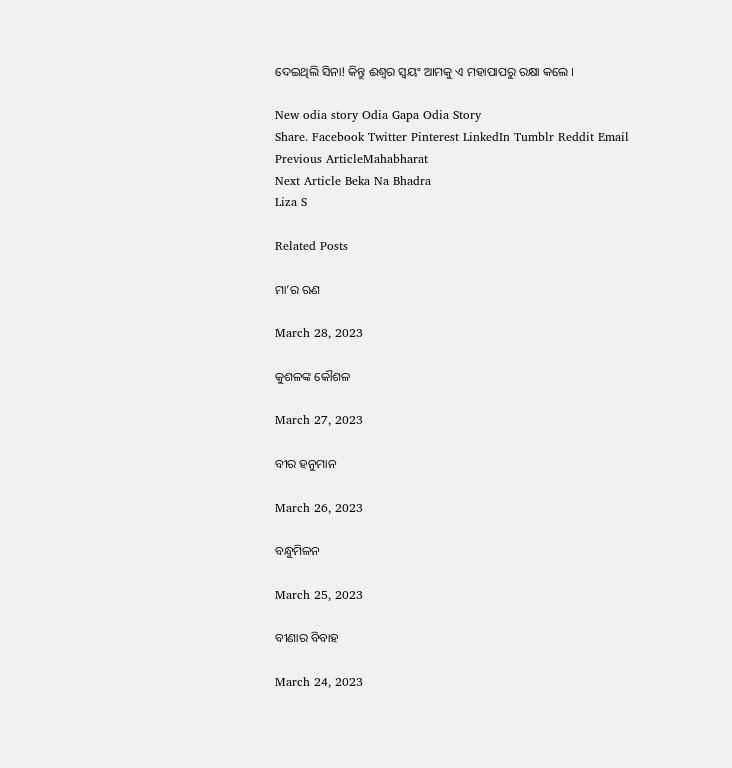ଦେଇଥିଲି ସିନା! କିନ୍ତୁ ଈଶ୍ୱର ସ୍ୱୟଂ ଆମକୁ ଏ ମହାପାପରୁ ରକ୍ଷା କଲେ ।

New odia story Odia Gapa Odia Story
Share. Facebook Twitter Pinterest LinkedIn Tumblr Reddit Email
Previous ArticleMahabharat
Next Article Beka Na Bhadra
Liza S

Related Posts

ମା’ର ଋଣ

March 28, 2023

କୁଶଳଙ୍କ କୌଶଳ

March 27, 2023

ବୀର ହନୁମାନ

March 26, 2023

ବନ୍ଧୁମିଳନ

March 25, 2023

ବୀଣାର ବିବାହ

March 24, 2023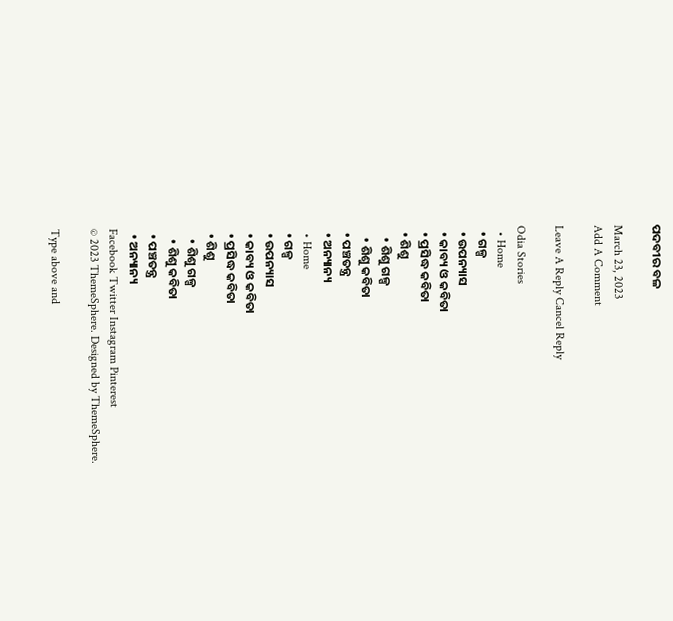ପଦବୀର ବଳ

March 23, 2023
Add A Comment

Leave A Reply Cancel Reply

Odia Stories
  • Home
  • ଗଳ୍ପ
  • ଉପନ୍ୟାସ
  • କାବ୍ୟ ଓ କବିତା
  • ପ୍ରସିଦ୍ଧ କବିତା
  • ଶିଶୁ
    • ଶିଶୁ ଗଳ୍ପ
    • ଶିଶୁ କବିତା
  • ପଞ୍ଚତନ୍ତ୍ର
  • ଅନ୍ୟାନ୍ୟ
  • Home
  • ଗଳ୍ପ
  • ଉପନ୍ୟାସ
  • କାବ୍ୟ ଓ କବିତା
  • ପ୍ରସିଦ୍ଧ କବିତା
  • ଶିଶୁ
    • ଶିଶୁ ଗଳ୍ପ
    • ଶିଶୁ କବିତା
  • ପଞ୍ଚତନ୍ତ୍ର
  • ଅନ୍ୟାନ୍ୟ
Facebook Twitter Instagram Pinterest
© 2023 ThemeSphere. Designed by ThemeSphere.

Type above and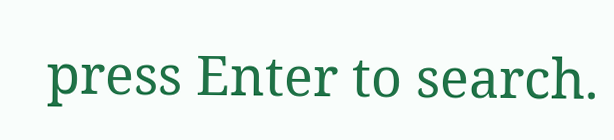press Enter to search.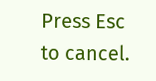Press Esc to cancel.